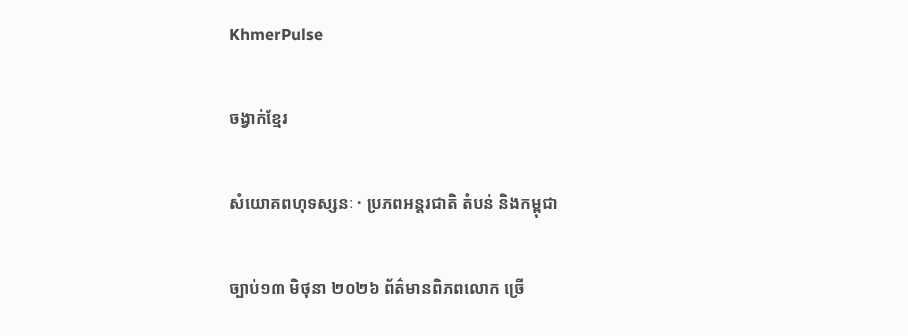KhmerPulse

ចង្វាក់ខ្មែរ

សំយោគពហុទស្សនៈ · ប្រភពអន្តរជាតិ តំបន់ និងកម្ពុជា

ច្បាប់១៣ មិថុនា ២០២៦ ព័ត៌មានពិភពលោក ច្រើ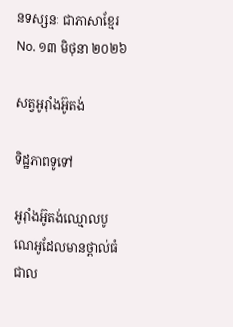នទស្សនៈ ជាភាសាខ្មែរ No. ១៣ មិថុនា ២០២៦

សត្វអូរ៉ាំងអ៊ូតង់

ទិដ្ឋភាពទូទៅ

អូរ៉ាំងអ៊ូតង់ឈ្មោលបូណេអូដែលមានថ្ពាល់ធំ ជាល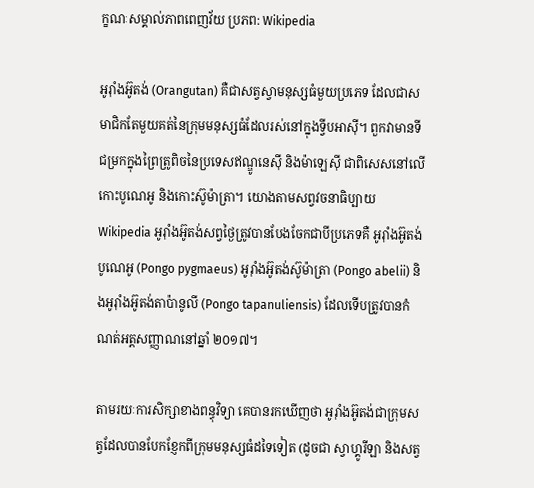ក្ខណៈសម្គាល់ភាពពេញវ័យ ប្រភព: Wikipedia

អូរ៉ាំងអ៊ូតង់ (Orangutan) គឺជាសត្វស្វាមនុស្សធំមួយប្រភេទ ដែលជាសមាជិកតែមួយគត់នៃក្រុមមនុស្សធំដែលរស់នៅក្នុងទ្វីបអាស៊ី។ ពួកវាមានទីជម្រកក្នុងព្រៃត្រូពិចនៃប្រទេសឥណ្ឌូនេស៊ី និងម៉ាឡេស៊ី ជាពិសេសនៅលើកោះបូណេអូ និងកោះស៊ូម៉ាត្រា។ យោងតាមសព្វវចនាធិប្បាយ Wikipedia អូរ៉ាំងអ៊ូតង់សព្វថ្ងៃត្រូវបានបែងចែកជាបីប្រភេទគឺ អូរ៉ាំងអ៊ូតង់បូណេអូ (Pongo pygmaeus) អូរ៉ាំងអ៊ូតង់ស៊ូម៉ាត្រា (Pongo abelii) និងអូរ៉ាំងអ៊ូតង់តាប៉ានូលី (Pongo tapanuliensis) ដែលទើបត្រូវបានកំណត់អត្តសញ្ញាណនៅឆ្នាំ ២០១៧។

តាមរយៈការសិក្សាខាងពន្ធុវិទ្យា គេបានរកឃើញថា អូរ៉ាំងអ៊ូតង់ជាក្រុមសត្វដែលបានបែកខ្ញែកពីក្រុមមនុស្សធំដទៃទៀត (ដូចជា ស្វាហ្គូរីឡា និងសត្វ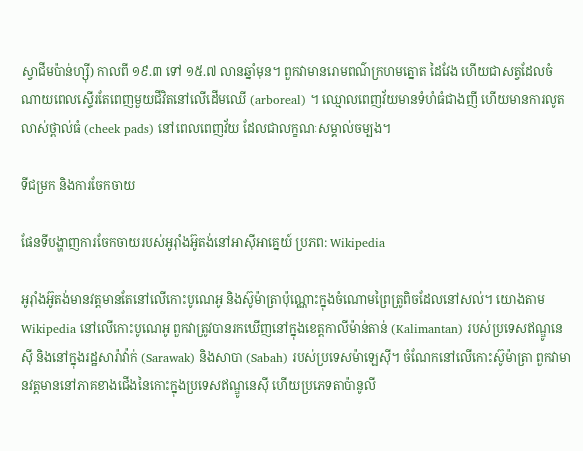ស្វាជីមប៉ាន់ហ្ស៊ី) កាលពី ១៩.៣ ទៅ ១៥.៧ លានឆ្នាំមុន។ ពួកវាមានរោមពណ៌ក្រហមត្នោត ដៃវែង ហើយជាសត្វដែលចំណាយពេលស្ទើរតែពេញមួយជីវិតនៅលើដើមឈើ (arboreal) ។ ឈ្មោលពេញវ័យមានទំហំធំជាងញី ហើយមានការលូតលាស់ថ្ពាល់ធំ (cheek pads) នៅពេលពេញវ័យ ដែលជាលក្ខណៈសម្គាល់ចម្បង។

ទីជម្រក និងការចែកចាយ

ផែនទីបង្ហាញការចែកចាយរបស់អូរ៉ាំងអ៊ូតង់នៅអាស៊ីអាគ្នេយ៍ ប្រភព: Wikipedia

អូរ៉ាំងអ៊ូតង់មានវត្តមានតែនៅលើកោះបូណេអូ និងស៊ូម៉ាត្រាប៉ុណ្ណោះក្នុងចំណោមព្រៃត្រូពិចដែលនៅសល់។ យោងតាម Wikipedia នៅលើកោះបូណេអូ ពួកវាត្រូវបានរកឃើញនៅក្នុងខេត្តកាលីម៉ាន់តាន់ (Kalimantan) របស់ប្រទេសឥណ្ឌូនេស៊ី និងនៅក្នុងរដ្ឋសារ៉ាវ៉ាក់ (Sarawak) និងសាបា (Sabah) របស់ប្រទេសម៉ាឡេស៊ី។ ចំណែកនៅលើកោះស៊ូម៉ាត្រា ពួកវាមានវត្តមាននៅភាគខាងជើងនៃកោះក្នុងប្រទេសឥណ្ឌូនេស៊ី ហើយប្រភេទតាប៉ានូលី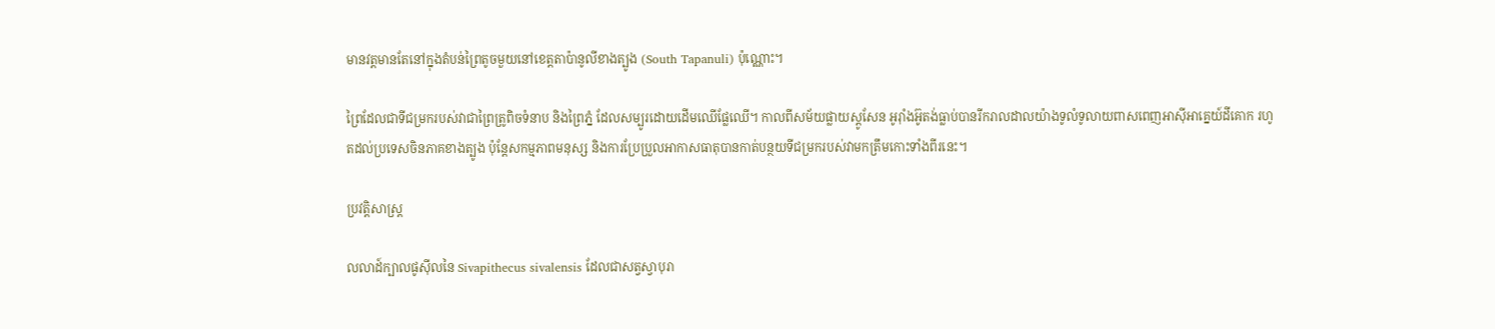មានវត្តមានតែនៅក្នុងតំបន់ព្រៃតូចមួយនៅខេត្តតាប៉ានូលីខាងត្បូង (South Tapanuli) ប៉ុណ្ណោះ។

ព្រៃដែលជាទីជម្រករបស់វាជាព្រៃត្រូពិចទំនាប និងព្រៃភ្នំ ដែលសម្បូរដោយដើមឈើផ្លែឈើ។ កាលពីសម័យផ្លាយស្តូសែន អូរ៉ាំងអ៊ូតង់ធ្លាប់បានរីករាលដាលយ៉ាងទូលំទូលាយពាសពេញអាស៊ីអាគ្នេយ៍ដីគោក រហូតដល់ប្រទេសចិនភាគខាងត្បូង ប៉ុន្តែសកម្មភាពមនុស្ស និងការប្រែប្រួលអាកាសធាតុបានកាត់បន្ថយទីជម្រករបស់វាមកត្រឹមកោះទាំងពីរនេះ។

ប្រវត្តិសាស្ត្រ

លលាដ៍ក្បាលផូស៊ីលនៃ Sivapithecus sivalensis ដែលជាសត្វស្វាបុរា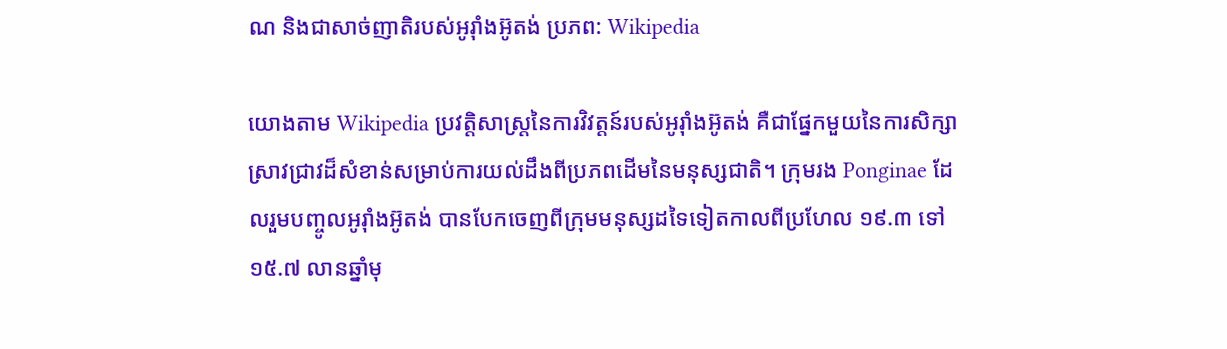ណ និងជាសាច់ញាតិរបស់អូរ៉ាំងអ៊ូតង់ ប្រភព: Wikipedia

យោងតាម Wikipedia ប្រវត្តិសាស្ត្រនៃការវិវត្តន៍របស់អូរ៉ាំងអ៊ូតង់ គឺជាផ្នែកមួយនៃការសិក្សាស្រាវជ្រាវដ៏សំខាន់សម្រាប់ការយល់ដឹងពីប្រភពដើមនៃមនុស្សជាតិ។ ក្រុមរង Ponginae ដែលរួមបញ្ចូលអូរ៉ាំងអ៊ូតង់ បានបែកចេញពីក្រុមមនុស្សដទៃទៀតកាលពីប្រហែល ១៩.៣ ទៅ ១៥.៧ លានឆ្នាំមុ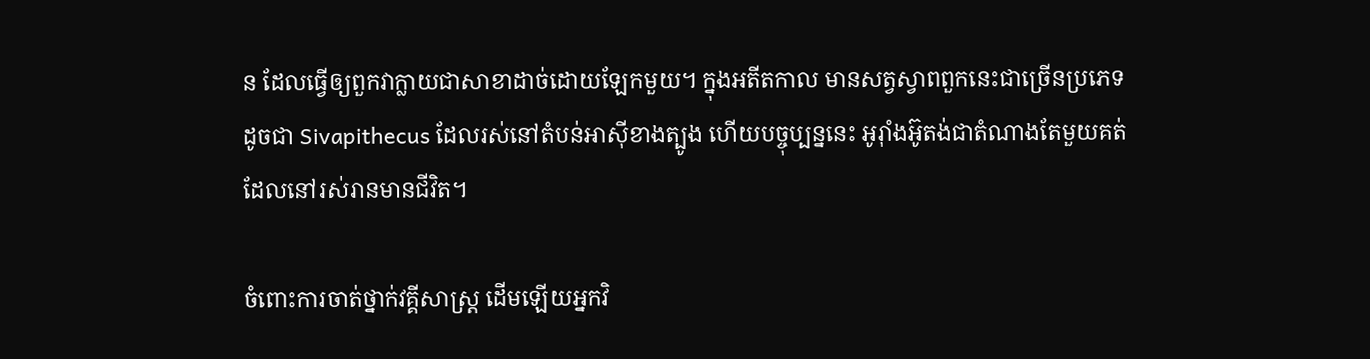ន ដែលធ្វើឲ្យពួកវាក្លាយជាសាខាដាច់ដោយឡែកមួយ។ ក្នុងអតីតកាល មានសត្វស្វាពពួកនេះជាច្រើនប្រភេទ ដូចជា Sivapithecus ដែលរស់នៅតំបន់អាស៊ីខាងត្បូង ហើយបច្ចុប្បន្ននេះ អូរ៉ាំងអ៊ូតង់ជាតំណាងតែមួយគត់ដែលនៅរស់រានមានជីវិត។

ចំពោះការចាត់ថ្នាក់វគ្គីសាស្ត្រ ដើមឡើយអ្នកវិ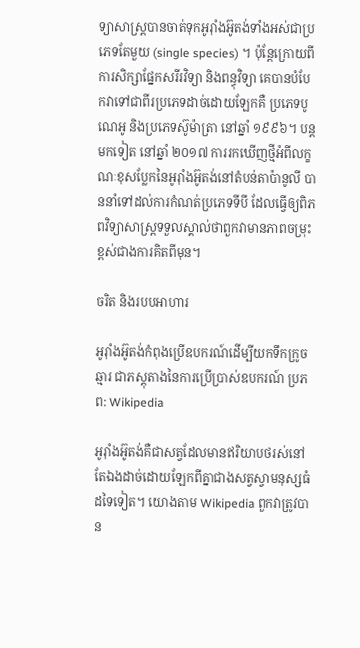ទ្យាសាស្ត្របានចាត់ទុកអូរ៉ាំងអ៊ូតង់ទាំងអស់ជាប្រភេទតែមួយ (single species) ។ ប៉ុន្តែក្រោយពីការសិក្សាផ្នែកសរីរវិទ្យា និងពន្ធុវិទ្យា គេបានបំបែកវាទៅជាពីរប្រភេទដាច់ដោយឡែកគឺ ប្រភេទបូណេអូ និងប្រភេទស៊ូម៉ាត្រា នៅឆ្នាំ ១៩៩៦។ បន្តមកទៀត នៅឆ្នាំ ២០១៧ ការរកឃើញថ្មីអំពីលក្ខណៈខុសប្លែកនៃអូរ៉ាំងអ៊ូតង់នៅតំបន់តាប៉ានូលី បាននាំទៅដល់ការកំណត់ប្រភេទទីបី ដែលធ្វើឲ្យពិភពវិទ្យាសាស្ត្រទទួលស្គាល់ថាពួកវាមានភាពចម្រុះខ្ពស់ជាងការគិតពីមុន។

ចរិត និងរបបអាហារ

អូរ៉ាំងអ៊ូតង់កំពុងប្រើឧបករណ៍ដើម្បីយកទឹកក្រូចឆ្មារ ជាភស្តុតាងនៃការប្រើប្រាស់ឧបករណ៍ ប្រភព: Wikipedia

អូរ៉ាំងអ៊ូតង់គឺជាសត្វដែលមានឥរិយាបថរស់នៅតែឯងដាច់ដោយឡែកពីគ្នាជាងសត្វស្វាមនុស្សធំដទៃទៀត។ យោងតាម Wikipedia ពួកវាត្រូវបាន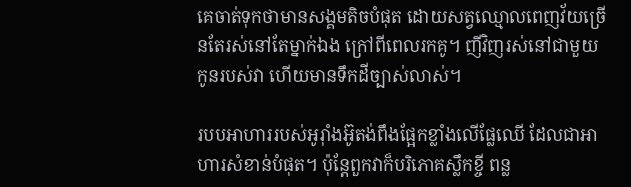គេចាត់ទុកថាមានសង្គមតិចបំផុត ដោយសត្វឈ្មោលពេញវ័យច្រើនតែរស់នៅតែម្នាក់ឯង ក្រៅពីពេលរកគូ។ ញីវិញរស់នៅជាមួយកូនរបស់វា ហើយមានទឹកដីច្បាស់លាស់។

របបអាហាររបស់អូរ៉ាំងអ៊ូតង់ពឹងផ្អែកខ្លាំងលើផ្លែឈើ ដែលជាអាហារសំខាន់បំផុត។ ប៉ុន្តែពួកវាក៏បរិភោគស្លឹកខ្ចី ពន្ល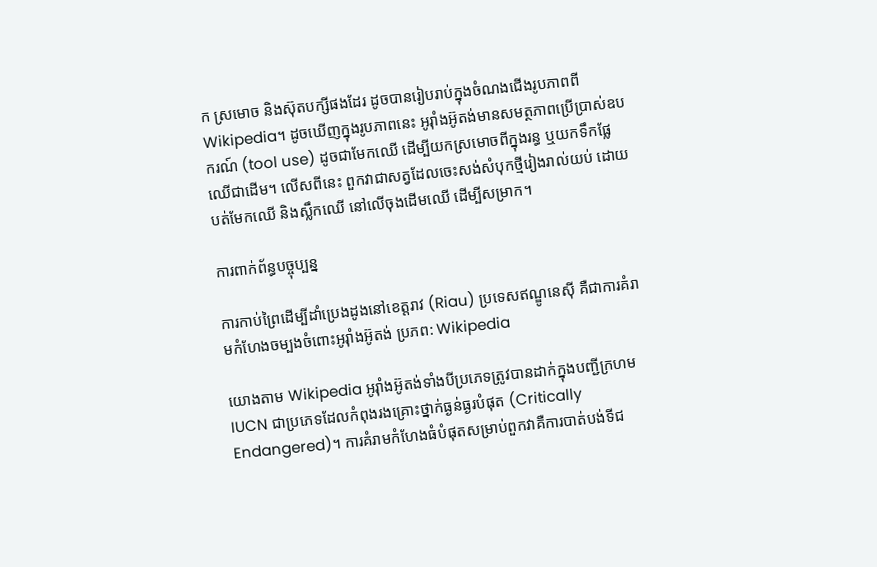ក ស្រមោច និងស៊ុតបក្សីផងដែរ ដូចបានរៀបរាប់ក្នុងចំណងជើងរូបភាពពី Wikipedia។ ដូចឃើញក្នុងរូបភាពនេះ អូរ៉ាំងអ៊ូតង់មានសមត្ថភាពប្រើប្រាស់ឧបករណ៍ (tool use) ដូចជាមែកឈើ ដើម្បីយកស្រមោចពីក្នុងរន្ធ ឬយកទឹកផ្លែឈើជាដើម។ លើសពីនេះ ពួកវាជាសត្វដែលចេះសង់សំបុកថ្មីរៀងរាល់យប់ ដោយបត់មែកឈើ និងស្លឹកឈើ នៅលើចុងដើមឈើ ដើម្បីសម្រាក។

ការពាក់ព័ន្ធបច្ចុប្បន្ន

ការកាប់ព្រៃដើម្បីដាំប្រេងដូងនៅខេត្តរាវ (Riau) ប្រទេសឥណ្ឌូនេស៊ី គឺជាការគំរាមកំហែងចម្បងចំពោះអូរ៉ាំងអ៊ូតង់ ប្រភព: Wikipedia

យោងតាម Wikipedia អូរ៉ាំងអ៊ូតង់ទាំងបីប្រភេទត្រូវបានដាក់ក្នុងបញ្ជីក្រហម IUCN ជាប្រភេទដែលកំពុងរងគ្រោះថ្នាក់ធ្ងន់ធ្ងរបំផុត (Critically Endangered)។ ការគំរាមកំហែងធំបំផុតសម្រាប់ពួកវាគឺការបាត់បង់ទីជ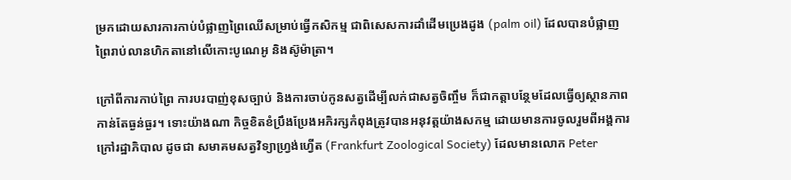ម្រកដោយសារការកាប់បំផ្លាញព្រៃឈើសម្រាប់ធ្វើកសិកម្ម ជាពិសេសការដាំដើមប្រេងដូង (palm oil) ដែលបានបំផ្លាញព្រៃរាប់លានហិកតានៅលើកោះបូណេអូ និងស៊ូម៉ាត្រា។

ក្រៅពីការកាប់ព្រៃ ការបរបាញ់ខុសច្បាប់ និងការចាប់កូនសត្វដើម្បីលក់ជាសត្វចិញ្ចឹម ក៏ជាកត្តាបន្ថែមដែលធ្វើឲ្យស្ថានភាពកាន់តែធ្ងន់ធ្ងរ។ ទោះយ៉ាងណា កិច្ចខិតខំប្រឹងប្រែងអភិរក្សកំពុងត្រូវបានអនុវត្តយ៉ាងសកម្ម ដោយមានការចូលរួមពីអង្គការក្រៅរដ្ឋាភិបាល ដូចជា សមាគមសត្វវិទ្យាហ្រ្វង់ហ្វើត (Frankfurt Zoological Society) ដែលមានលោក Peter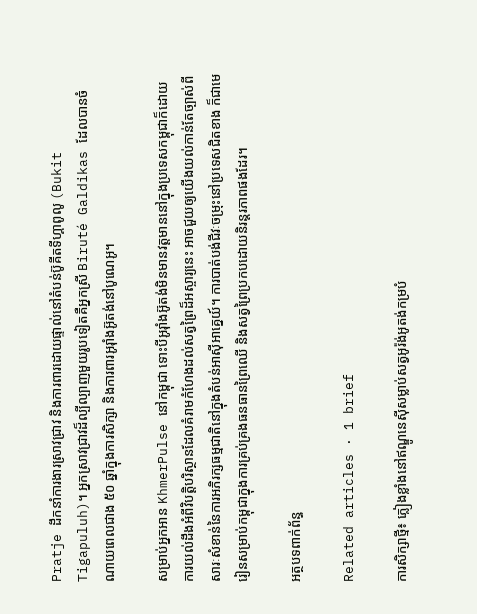Pratje ដឹកនាំការងារស្រាវជ្រាវ និងការពារដោយផ្ទាល់នៅតំបន់ប៊ូគីតទីហ្គាពូលូ (Bukit Tigapuluh)។ អ្នកស្រាវជ្រាវដ៏ល្បីល្បាញមួយរូបទៀតគឺអ្នកស្រី Biruté Galdikas ដែលបានចំណាយពេលជាង ៥០ ឆ្នាំក្នុងការសិក្សា និងការពារអូរ៉ាំងអ៊ូតង់នៅបូណេអូ។

សម្រាប់អ្នកអាន KhmerPulse នៅកម្ពុជា ទោះបីអូរ៉ាំងអ៊ូតង់មិនមានវត្តមាននៅក្នុងប្រទេសកម្ពុជាក៏ដោយ ការយល់ដឹងអំពីវិបត្តិបរិស្ថានដែលគំរាមកំហែងដល់សត្វព្រៃដ៏អស្ចារ្យនេះ អាចជួយឲ្យយើងយល់កាន់តែច្បាស់ពីសារៈសំខាន់នៃការអភិរក្សធម្មជាតិនៅក្នុងតំបន់អាស៊ីអាគ្នេយ៍។ ការបាត់បង់ជីវៈចម្រុះនៅប្រទេសជិតខាង ក៏ជាមេរៀនសម្រាប់កម្ពុជាក្នុងការគ្រប់គ្រងធនធានព្រៃឈើ និងសត្វព្រៃប្រកបដោយនិរន្តរភាពផងដែរ។

អត្ថបទពាក់ព័ន្ធ

Related articles · 1 brief

ការសិក្សាថ្មី៖ ភ្លៀងខ្លាំងនៅឥណ្ឌូនេស៊ីសម្លាប់សត្វអូរ៉ង់អូតង់កម្របំ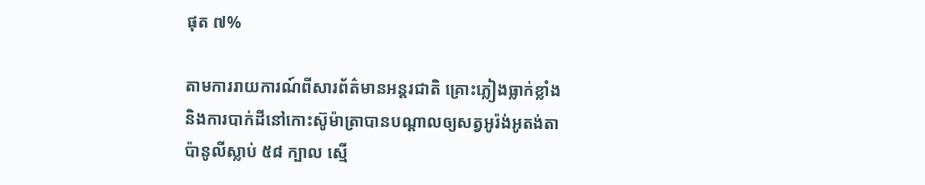ផុត ៧%

តាមការរាយការណ៍ពីសារព័ត៌មានអន្តរជាតិ គ្រោះភ្លៀងធ្លាក់ខ្លាំងនិងការបាក់ដីនៅកោះស៊ូម៉ាត្រាបានបណ្ដាលឲ្យសត្វអូរ៉ង់អូតង់តាប៉ានូលីស្លាប់ ៥៨ ក្បាល ស្មើ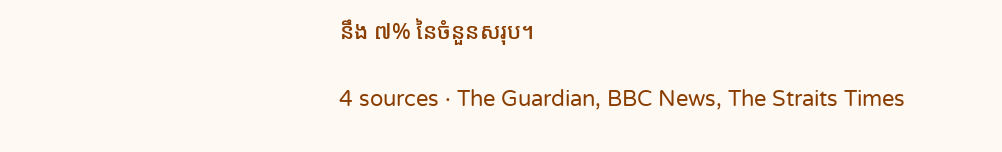នឹង ៧% នៃចំនួនសរុប។

4 sources · The Guardian, BBC News, The Straits Times